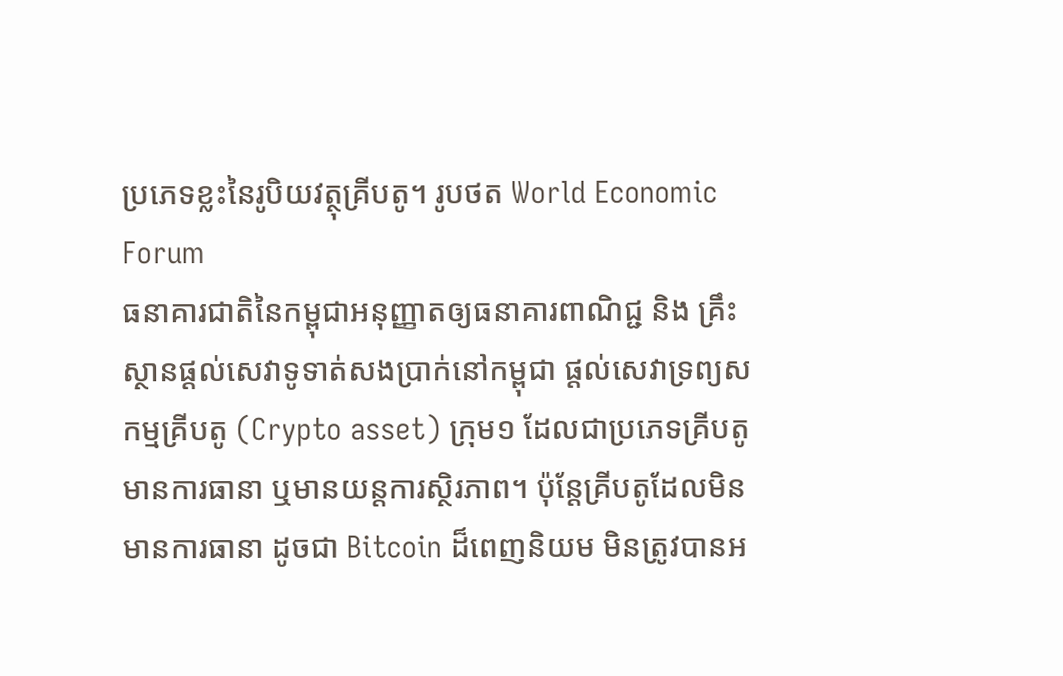ប្រភេទខ្លះនៃរូបិយវត្ថុគ្រីបតូ។ រូបថត World Economic Forum
ធនាគារជាតិនៃកម្ពុជាអនុញ្ញាតឲ្យធនាគារពាណិជ្ជ និង គ្រឹះស្ថានផ្ដល់សេវាទូទាត់សងប្រាក់នៅកម្ពុជា ផ្ដល់សេវាទ្រព្យសកម្មគ្រីបតូ (Crypto asset) ក្រុម១ ដែលជាប្រភេទគ្រីបតូមានការធានា ឬមានយន្តការស្ថិរភាព។ ប៉ុន្តែគ្រីបតូដែលមិនមានការធានា ដូចជា Bitcoin ដ៏ពេញនិយម មិនត្រូវបានអ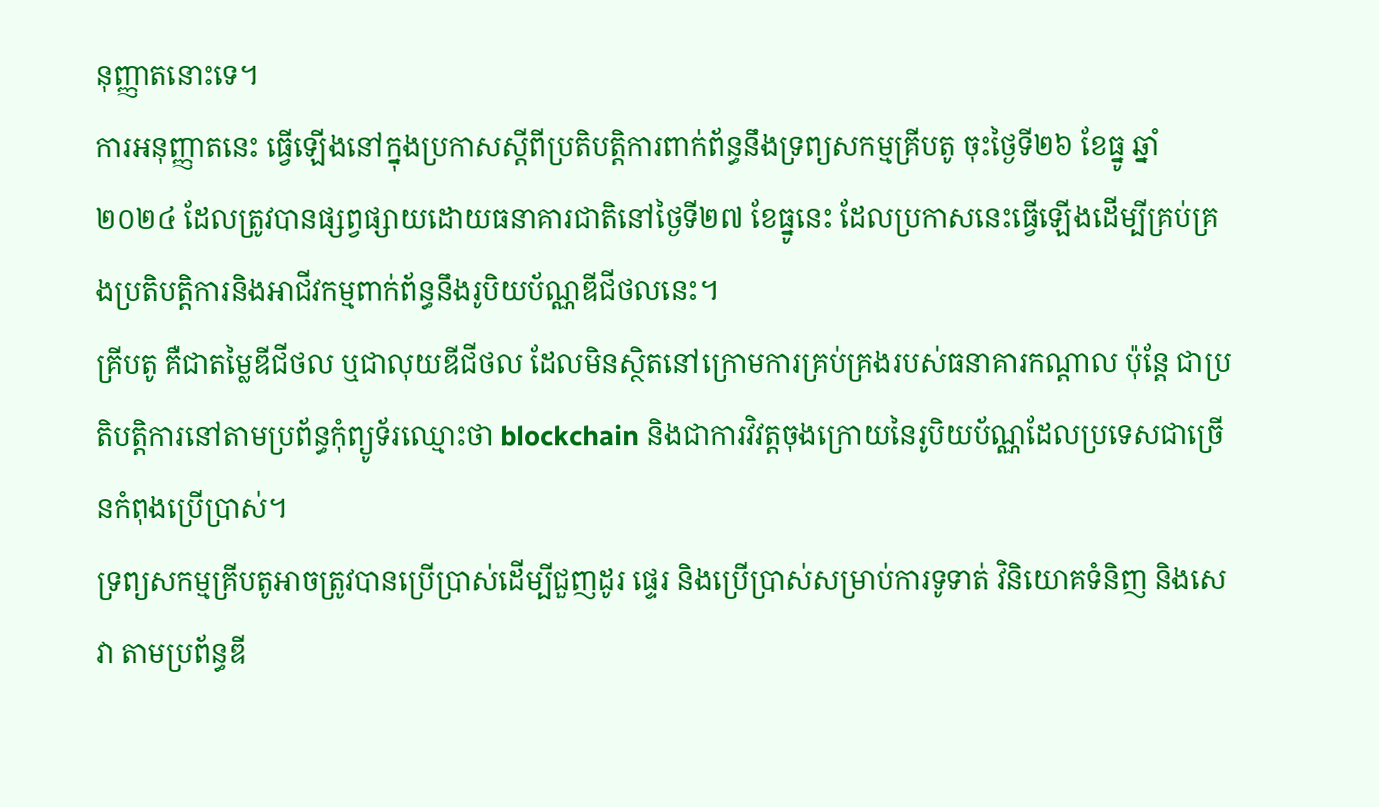នុញ្ញាតនោះទេ។
ការអនុញ្ញាតនេះ ធ្វើឡើងនៅក្នុងប្រកាសស្ដីពីប្រតិបត្តិការពាក់ព័ន្ធនឹងទ្រព្យសកម្មគ្រីបតូ ចុះថ្ងៃទី២៦ ខែធ្នូ ឆ្នាំ២០២៤ ដែលត្រូវបានផ្សព្វផ្សាយដោយធនាគារជាតិនៅថ្ងៃទី២៧ ខែធ្នូនេះ ដែលប្រកាសនេះធ្វើឡើងដើម្បីគ្រប់គ្រងប្រតិបត្តិការនិងអាជីវកម្មពាក់ព័ន្ធនឹងរូបិយប័ណ្ណឌីជីថលនេះ។
គ្រីបតូ គឺជាតម្លៃឌីជីថល ឬជាលុយឌីជីថល ដែលមិនស្ថិតនៅក្រោមការគ្រប់គ្រងរបស់ធនាគារកណ្ដាល ប៉ុន្តែ ជាប្រតិបត្តិការនៅតាមប្រព័ន្ធកុំព្យូទ័រឈ្មោះថា blockchain និងជាការវិវត្តចុងក្រោយនៃរូបិយប័ណ្ណដែលប្រទេសជាច្រើនកំពុងប្រើប្រាស់។
ទ្រព្យសកម្មគ្រីបតូអាចត្រូវបានប្រើប្រាស់ដើម្បីជួញដូរ ផ្ទេរ និងប្រើប្រាស់សម្រាប់ការទូទាត់ វិនិយោគទំនិញ និងសេវា តាមប្រព័ន្ធឌី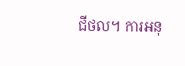ជីថល។ ការអនុ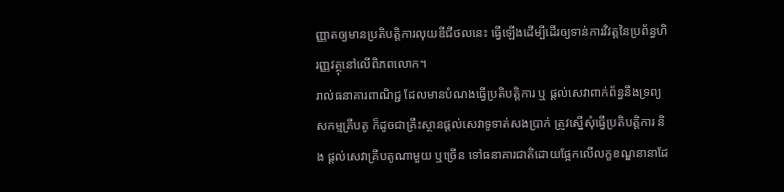ញ្ញាតឲ្យមានប្រតិបត្តិការលុយឌីជីថលនេះ ធ្វើឡើងដើម្បីដើរឲ្យទាន់ការវិវត្តនៃប្រព័ន្ធហិរញ្ញវត្ថុនៅលើពិភពលោក។
រាល់ធនាគារពាណិជ្ជ ដែលមានបំណងធ្វើប្រតិបត្តិការ ឬ ផ្ដល់សេវាពាក់ព័ន្ធនឹងទ្រព្យសកម្មគ្រីបតូ ក៏ដូចជាគ្រឹះស្ថានផ្ដល់សេវាទូទាត់សងប្រាក់ ត្រូវស្នើសុំធ្វើប្រតិបត្តិការ និង ផ្ដល់សេវាគ្រីបតូណាមួយ ឬច្រើន ទៅធនាគារជាតិដោយផ្អែកលើលក្ខខណ្ឌនានាដែ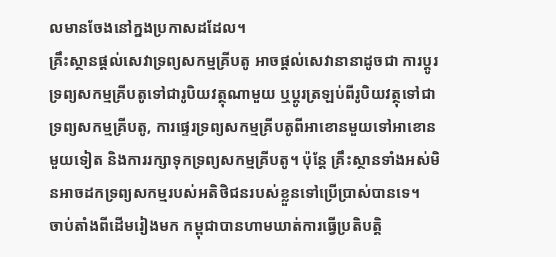លមានចែងនៅក្នងប្រកាសដដែល។
គ្រឹះស្ថានផ្ដល់សេវាទ្រព្យសកម្មគ្រីបតូ អាចផ្ដល់សេវានានាដូចជា ការប្ដូរទ្រព្យសកម្មគ្រីបតូទៅជារូបិយវត្ថុណាមួយ ឬប្ដូរត្រឡប់ពីរូបិយវត្ថុទៅជាទ្រព្យសកម្មគ្រីបតូ, ការផ្ទេរទ្រព្យសកម្មគ្រីបតូពីអាខោនមួយទៅអាខោនមួយទៀត និងការរក្សាទុកទ្រព្យសកម្មគ្រីបតូ។ ប៉ុន្តែ គ្រឹះស្ថានទាំងអស់មិនអាចដកទ្រព្យសកម្មរបស់អតិថិជនរបស់ខ្លួនទៅប្រើប្រាស់បានទេ។
ចាប់តាំងពីដើមរៀងមក កម្ពុជាបានហាមឃាត់ការធ្វើប្រតិបត្តិ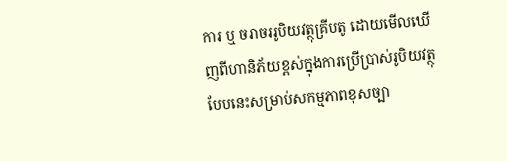ការ ឬ ចរាចររូបិយវត្ថុគ្រីបតូ ដោយមើលឃើញពីហានិភ័យខ្ពស់ក្នុងការប្រើប្រាស់រូបិយវត្ថុបែបនេះសម្រាប់សកម្មភាពខុសច្បា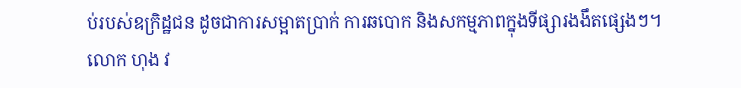ប់របស់ឧក្រិដ្ឋជន ដូចជាការសម្អាតប្រាក់ ការឆបោក និងសកម្មភាពក្នុងទីផ្សារងងឹតផ្សេងៗ។
លោក ហុង វ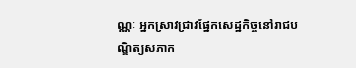ណ្ណៈ អ្នកស្រាវជ្រាវផ្នែកសេដ្ឋកិច្ចនៅរាជបណ្ឌិត្យសភាក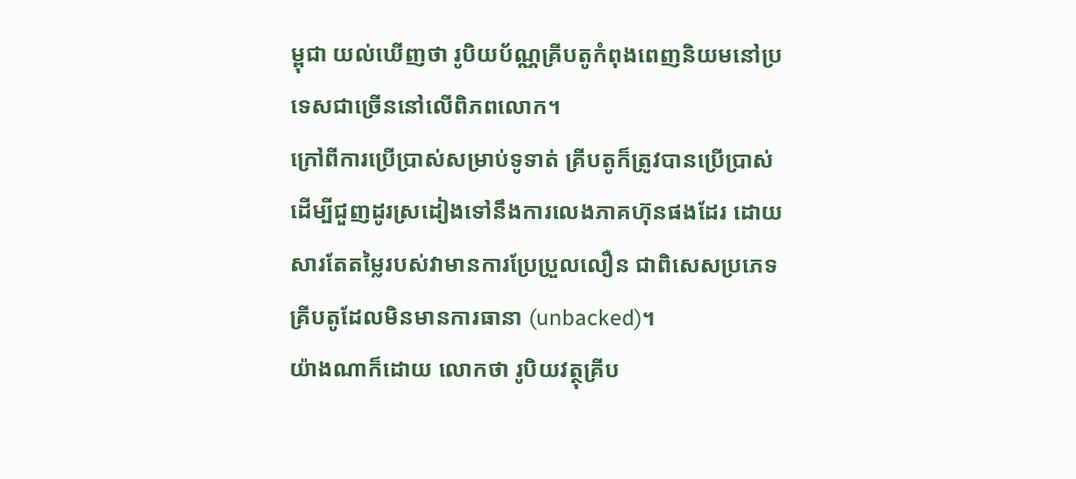ម្ពុជា យល់ឃើញថា រូបិយប័ណ្ណគ្រីបតូកំពុងពេញនិយមនៅប្រទេសជាច្រើននៅលើពិភពលោក។
ក្រៅពីការប្រើប្រាស់សម្រាប់ទូទាត់ គ្រីបតូក៏ត្រូវបានប្រើប្រាស់ដើម្បីជួញដូរស្រដៀងទៅនឹងការលេងភាគហ៊ុនផងដែរ ដោយសារតែតម្លៃរបស់វាមានការប្រែប្រួលលឿន ជាពិសេសប្រភេទគ្រីបតូដែលមិនមានការធានា (unbacked)។
យ៉ាងណាក៏ដោយ លោកថា រូបិយវត្ថុគ្រីប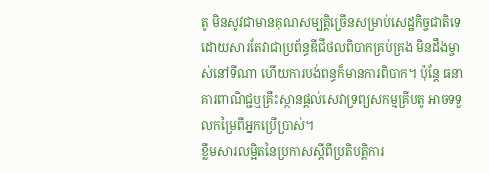តូ មិនសូវជាមានគុណសម្បត្តិច្រើនសម្រាប់សេដ្ឋកិច្ចជាតិទេ ដោយសារតែវាជាប្រព័ន្ធឌីជីថលពិបាកគ្រប់គ្រង មិនដឹងម្ចាស់នៅទីណា ហើយការបង់ពន្ធក៏មានការពិបាក។ ប៉ុន្តែ ធនាគារពាណិជ្ជឬគ្រឹះស្ថានផ្ដល់សេវាទ្រព្យសកម្មគ្រីបតូ អាចទទួលកម្រៃពីអ្នកប្រើប្រាស់។
ខ្លឹមសារលម្អិតនៃប្រកាសស្ដីពីប្រតិបត្តិការ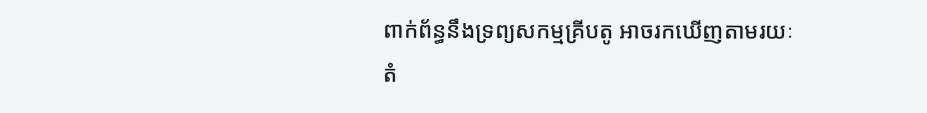ពាក់ព័ន្ធនឹងទ្រព្យសកម្មគ្រីបតូ អាចរកឃើញតាមរយៈ តំ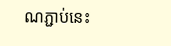ណភ្ជាប់នេះ